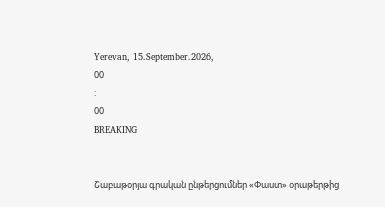Yerevan, 15.September.2026,
00
:
00
BREAKING


Շաբաթօրյա գրական ընթերցումներ «Փաստ» օրաթերթից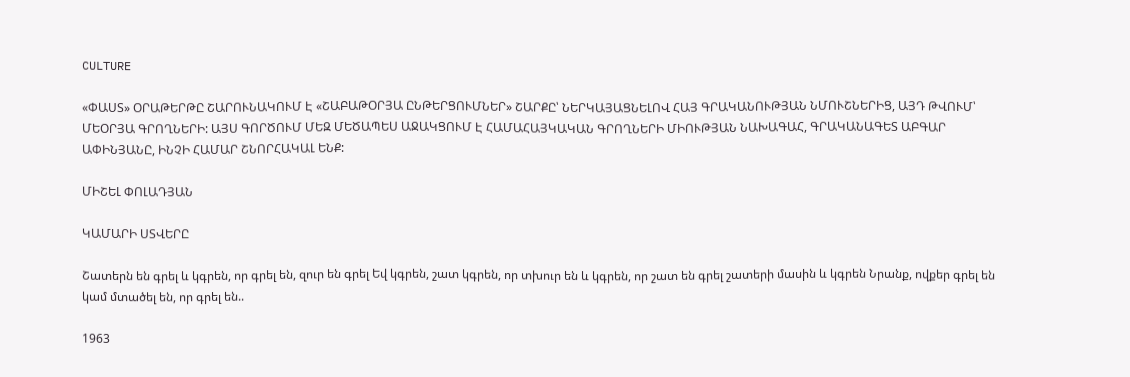CULTURE

«ՓԱՍՏ» ՕՐԱԹԵՐԹԸ ՇԱՐՈՒՆԱԿՈՒՄ Է «ՇԱԲԱԹՕՐՅԱ ԸՆԹԵՐՑՈՒՄՆԵՐ» ՇԱՐՔԸ՝ ՆԵՐԿԱՅԱՑՆԵԼՈՎ ՀԱՅ ԳՐԱԿԱՆՈՒԹՅԱՆ ՆՄՈՒՇՆԵՐԻՑ, ԱՅԴ ԹՎՈՒՄ՝ ՄԵՕՐՅԱ ԳՐՈՂՆԵՐԻ: ԱՅՍ ԳՈՐԾՈՒՄ ՄԵԶ ՄԵԾԱՊԵՍ ԱՋԱԿՑՈՒՄ Է ՀԱՄԱՀԱՅԿԱԿԱՆ ԳՐՈՂՆԵՐԻ ՄԻՈՒԹՅԱՆ ՆԱԽԱԳԱՀ, ԳՐԱԿԱՆԱԳԵՏ ԱԲԳԱՐ ԱՓԻՆՅԱՆԸ, ԻՆՉԻ ՀԱՄԱՐ ՇՆՈՐՀԱԿԱԼ ԵՆՔ:

ՄԻՇԵԼ ՓՈԼԱԴՅԱՆ

ԿԱՄԱՐԻ ՍՏՎԵՐԸ

Շատերն են գրել և կգրեն, որ գրել են, զուր են գրել Եվ կգրեն, շատ կգրեն, որ տխուր են և կգրեն, որ շատ են գրել շատերի մասին և կգրեն Նրանք, ովքեր գրել են կամ մտածել են, որ գրել են..

1963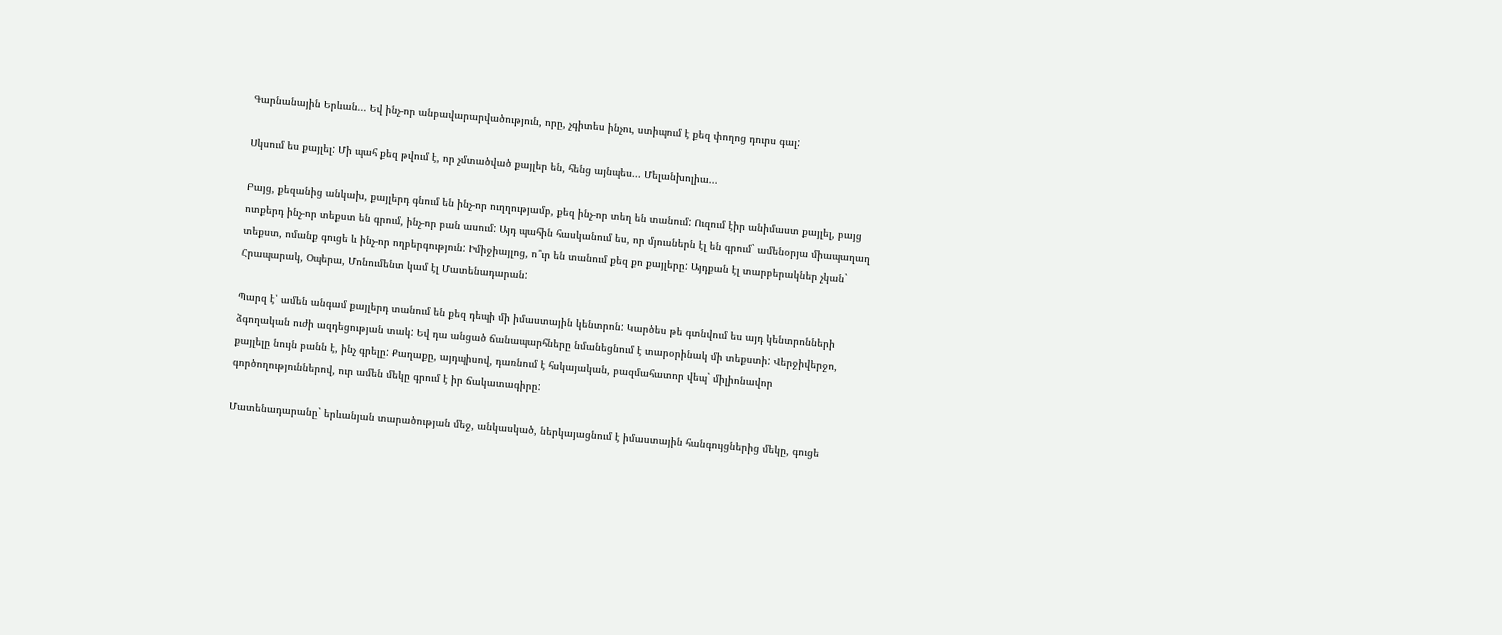Գարնանային Երևան... Եվ ինչ-որ անբավարարվածություն, որը, չգիտես ինչու, ստիպում է քեզ փողոց դուրս գալ:

Սկսում ես քայլել: Մի պահ քեզ թվում է, որ չմտածված քայլեր են, հենց այնպես... Մելանխոլիա...

Բայց, քեզանից անկախ, քայլերդ գնում են ինչ-որ ուղղությամբ, քեզ ինչ-որ տեղ են տանում: Ուզում էիր անիմաստ քայլել, բայց ոտքերդ ինչ-որ տեքստ են գրում, ինչ-որ բան ասում: Այդ պահին հասկանում ես, որ մյուսներն էլ են գրում` ամենօրյա միապաղաղ տեքստ, ոմանք գուցե և ինչ-որ ողբերգություն: Իմիջիայլոց, ո՞ւր են տանում քեզ քո քայլերը: Այդքան էլ տարբերակներ չկան` Հրապարակ, Օպերա, Մոնումենտ կամ էլ Մատենադարան:

Պարզ է՝ ամեն անգամ քայլերդ տանում են քեզ դեպի մի իմաստային կենտրոն: Կարծես թե գտնվում ես այդ կենտրոնների ձգողական ուժի ազդեցության տակ: Եվ դա անցած ճանապարհները նմանեցնում է տարօրինակ մի տեքստի: Վերջիվերջո, քայլելը նույն բանն է, ինչ գրելը: Քաղաքը, այդպիսով, դառնում է հսկայական, բազմահատոր վեպ` միլիոնավոր գործողություններով, ուր ամեն մեկը գրում է իր ճակատագիրը:

Մատենադարանը` երևանյան տարածության մեջ, անկասկած, ներկայացնում է իմաստային հանգույցներից մեկը, գուցե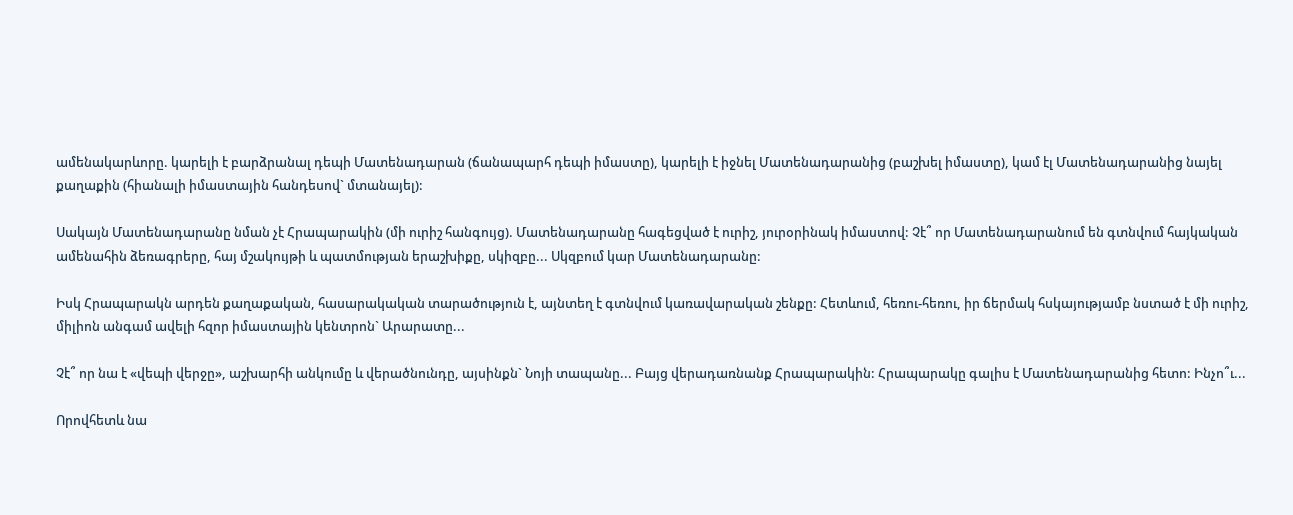ամենակարևորը. կարելի է բարձրանալ դեպի Մատենադարան (ճանապարհ դեպի իմաստը), կարելի է իջնել Մատենադարանից (բաշխել իմաստը), կամ էլ Մատենադարանից նայել քաղաքին (հիանալի իմաստային հանդեսով` մտանայել):

Սակայն Մատենադարանը նման չէ Հրապարակին (մի ուրիշ հանգույց). Մատենադարանը հագեցված է ուրիշ, յուրօրինակ իմաստով: Չէ՞ որ Մատենադարանում են գտնվում հայկական ամենահին ձեռագրերը, հայ մշակույթի և պատմության երաշխիքը, սկիզբը... Սկզբում կար Մատենադարանը:

Իսկ Հրապարակն արդեն քաղաքական, հասարակական տարածություն է, այնտեղ է գտնվում կառավարական շենքը: Հետևում, հեռու-հեռու, իր ճերմակ հսկայությամբ նստած է մի ուրիշ, միլիոն անգամ ավելի հզոր իմաստային կենտրոն` Արարատը...

Չէ՞ որ նա է «վեպի վերջը», աշխարհի անկումը և վերածնունդը, այսինքն` Նոյի տապանը... Բայց վերադառնանք Հրապարակին: Հրապարակը գալիս է Մատենադարանից հետո: Ինչո՞ւ...

Որովհետև նա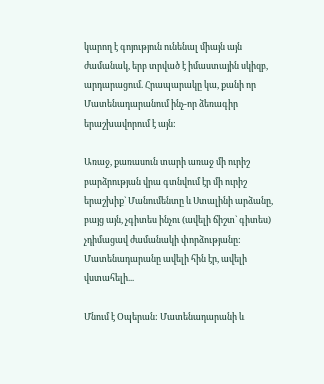կարող է գոյություն ունենալ միայն այն ժամանակ, երբ տրված է իմաստային սկիզբ, արդարացում. Հրապարակը կա, քանի որ Մատենադարանում ինչ-որ ձեռագիր երաշխավորում է այն:

Առաջ, քառասուն տարի առաջ մի ուրիշ բարձրության վրա գտնվում էր մի ուրիշ երաշխիք` Մանումենտը և Ստալինի արձանը, բայց այն, չգիտես ինչու (ավելի ճիշտ` գիտես) չդիմացավ ժամանակի փորձությանը: Մատենադարանը ավելի հին էր, ավելի վստահելի...

Մնում է Օպերան: Մատենադարանի և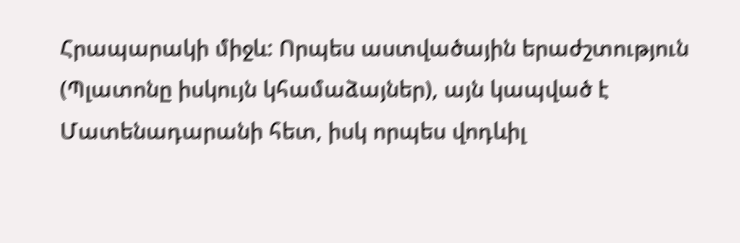Հրապարակի միջև: Որպես աստվածային երաժշտություն (Պլատոնը իսկույն կհամաձայներ), այն կապված է Մատենադարանի հետ, իսկ որպես վոդևիլ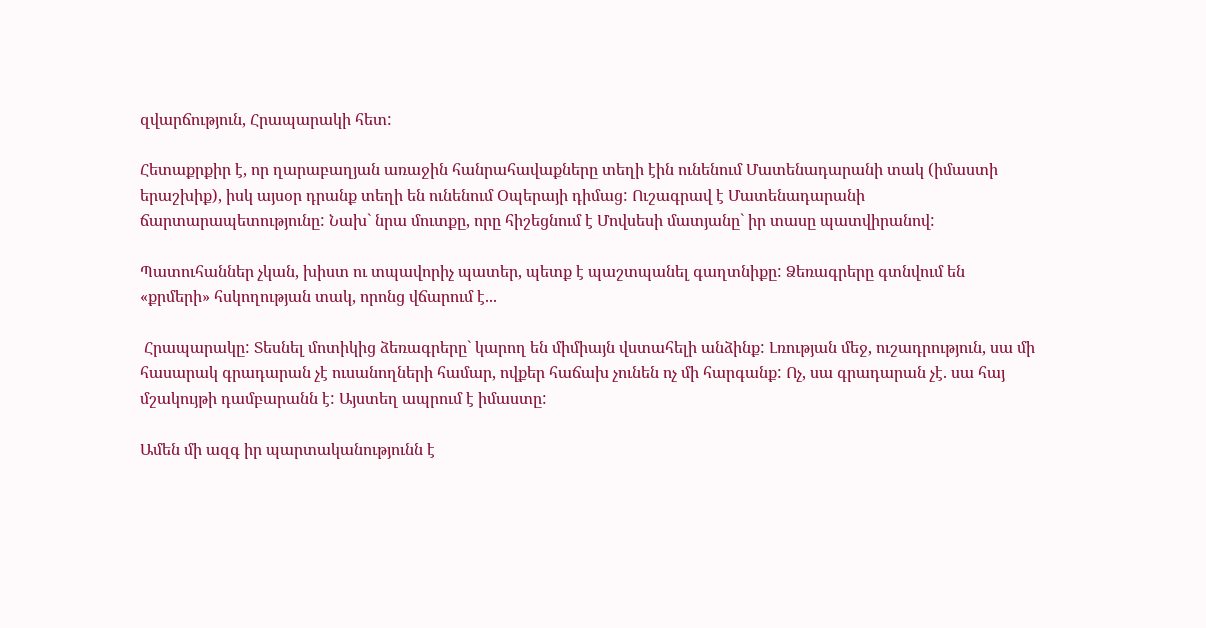զվարճություն, Հրապարակի հետ:

Հետաքրքիր է, որ ղարաբաղյան առաջին հանրահավաքները տեղի էին ունենում Մատենադարանի տակ (իմաստի երաշխիք), իսկ այսօր դրանք տեղի են ունենում Օպերայի դիմաց: Ուշագրավ է Մատենադարանի ճարտարապետությունը: Նախ` նրա մուտքը, որը հիշեցնում է Մովսեսի մատյանը` իր տասը պատվիրանով:

Պատուհաններ չկան, խիստ ու տպավորիչ պատեր, պետք է պաշտպանել գաղտնիքը: Ձեռագրերը գտնվում են «քրմերի» հսկողության տակ, որոնց վճարում է...

 Հրապարակը: Տեսնել մոտիկից ձեռագրերը` կարող են միմիայն վստահելի անձինք: Լռության մեջ, ուշադրություն, սա մի հասարակ գրադարան չէ ուսանողների համար, ովքեր հաճախ չունեն ոչ մի հարգանք: Ոչ, սա գրադարան չէ. սա հայ մշակույթի դամբարանն է: Այստեղ ապրում է իմաստը:

Ամեն մի ազգ իր պարտականությունն է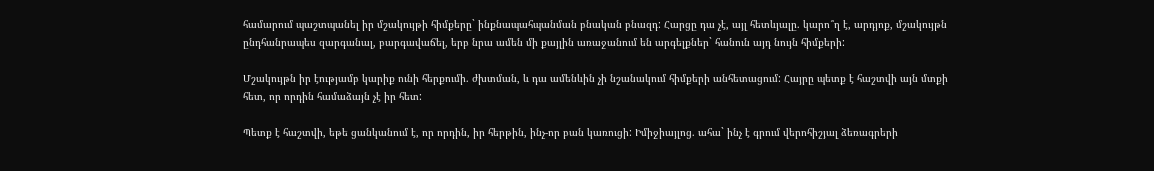համարում պաշտպանել իր մշակույթի հիմքերը` ինքնապահպանման բնական բնազդ: Հարցը դա չէ, այլ հետևյալը. կարո՞ղ է, արդյոք, մշակույթն ընդհանրապես զարգանալ, բարգավաճել, երբ նրա ամեն մի քայլին առաջանում են արգելքներ` հանուն այդ նույն հիմքերի:

Մշակույթն իր էությամբ կարիք ունի հերքումի. ժխտման, և դա ամենևին չի նշանակում հիմքերի անհետացում: Հայրը պետք է հաշտվի այն մտքի հետ, որ որդին համաձայն չէ իր հետ:

Պետք է հաշտվի, եթե ցանկանում է, որ որդին, իր հերթին, ինչ-որ բան կառուցի: Իմիջիայլոց. ահա` ինչ է գրում վերոհիշյալ ձեռագրերի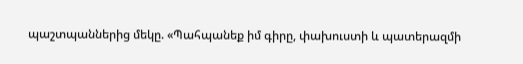պաշտպաններից մեկը. «Պահպանեք իմ գիրը, փախուստի և պատերազմի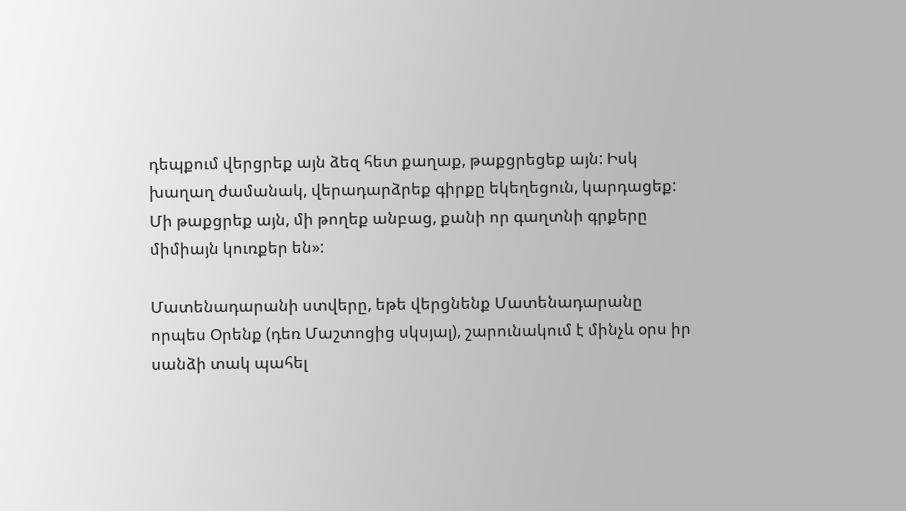դեպքում վերցրեք այն ձեզ հետ քաղաք, թաքցրեցեք այն: Իսկ խաղաղ ժամանակ, վերադարձրեք գիրքը եկեղեցուն, կարդացեք: Մի թաքցրեք այն, մի թողեք անբաց, քանի որ գաղտնի գրքերը միմիայն կուռքեր են»:

Մատենադարանի ստվերը, եթե վերցնենք Մատենադարանը որպես Օրենք (դեռ Մաշտոցից սկսյալ), շարունակում է մինչև օրս իր սանձի տակ պահել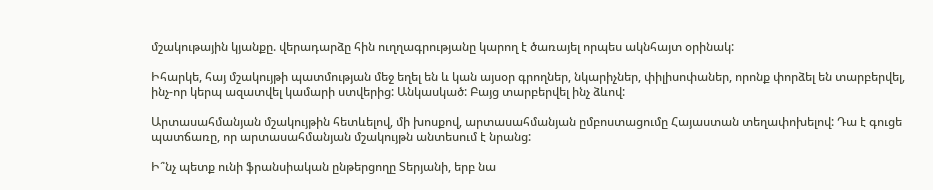մշակութային կյանքը. վերադարձը հին ուղղագրությանը կարող է ծառայել որպես ակնհայտ օրինակ:

Իհարկե, հայ մշակույթի պատմության մեջ եղել են և կան այսօր գրողներ, նկարիչներ, փիլիսոփաներ, որոնք փորձել են տարբերվել, ինչ-որ կերպ ազատվել կամարի ստվերից: Անկասկած: Բայց տարբերվել ինչ ձևով:

Արտասահմանյան մշակույթին հետևելով, մի խոսքով, արտասահմանյան ըմբոստացումը Հայաստան տեղափոխելով: Դա է գուցե պատճառը, որ արտասահմանյան մշակույթն անտեսում է նրանց:

Ի՞նչ պետք ունի ֆրանսիական ընթերցողը Տերյանի, երբ նա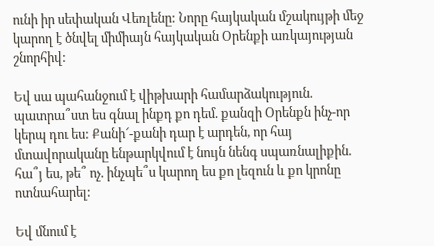ունի իր սեփական Վեռլենը: Նորը հայկական մշակույթի մեջ կարող է ծնվել միմիայն հայկական Օրենքի առկայության շնորհիվ:

Եվ սա պահանջում է վիթխարի համարձակություն. պատրա՞ստ ես գնալ ինքդ քո դեմ. քանզի Օրենքն ինչ-որ կերպ դու ես: Քանի՜-քանի դար է արդեն, որ հայ մտավորականը ենթարկվում է նույն նենգ սպառնալիքին. հա՞յ ես, թե՞ ոչ. ինչպե՞ս կարող ես քո լեզուն և քո կրոնը ոտնահարել:

Եվ մնում է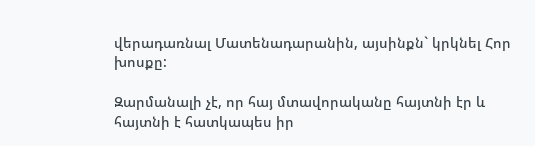վերադառնալ Մատենադարանին, այսինքն` կրկնել Հոր խոսքը:

Զարմանալի չէ, որ հայ մտավորականը հայտնի էր և հայտնի է հատկապես իր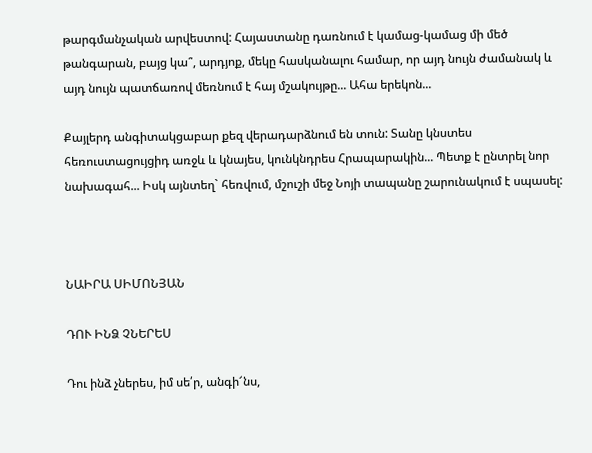թարգմանչական արվեստով: Հայաստանը դառնում է կամաց-կամաց մի մեծ թանգարան, բայց կա՞, արդյոք, մեկը հասկանալու համար, որ այդ նույն ժամանակ և այդ նույն պատճառով մեռնում է հայ մշակույթը... Ահա երեկոն...

Քայլերդ անգիտակցաբար քեզ վերադարձնում են տուն: Տանը կնստես հեռուստացույցիդ առջև և կնայես, կունկնդրես Հրապարակին... Պետք է ընտրել նոր նախագահ... Իսկ այնտեղ` հեռվում, մշուշի մեջ Նոյի տապանը շարունակում է սպասել:



ՆԱԻՐԱ ՍԻՄՈՆՅԱՆ

ԴՈՒ ԻՆՁ ՉՆԵՐԵՍ

Դու ինձ չներես, իմ սե՛ր, անգի՜նս,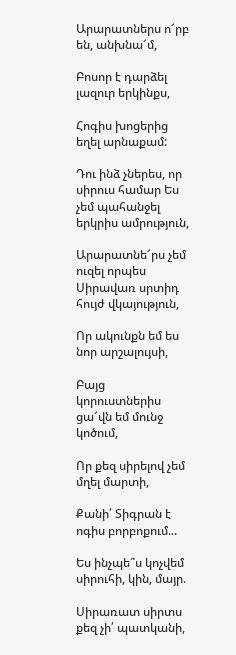Արարատներս ո՜րբ են, անխնա՜մ,

Բոսոր է դարձել լազուր երկինքս,

Հոգիս խոցերից եղել արնաքամ:

Դու ինձ չներես, որ սիրուս համար Ես չեմ պահանջել երկրիս ամրություն,

Արարատնե՜րս չեմ ուզել որպես Սիրավառ սրտիդ հույժ վկայություն,

Որ ակունքն եմ ես նոր արշալույսի,

Բայց կորուստներիս ցա՜վն եմ մունջ կոծում,

Որ քեզ սիրելով չեմ մղել մարտի,

Քանի՛ Տիգրան է ոգիս բորբոքում...

Ես ինչպե՞ս կոչվեմ սիրուհի, կին, մայր.

Սիրառատ սիրտս քեզ չի՛ պատկանի,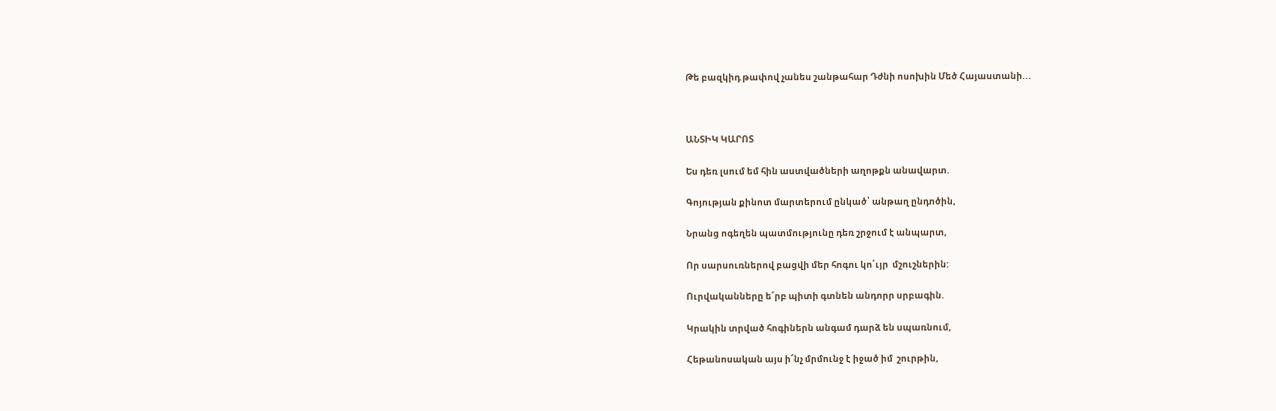Թե բազկիդ թափով չանես շանթահար Դժնի ոսոխին Մեծ Հայաստանի...



ԱՆՏԻԿ ԿԱՐՈՏ

Ես դեռ լսում եմ հին աստվածների աղոթքն անավարտ.

Գոյության քինոտ մարտերում ընկած՝ անթաղ ընդոծին,

Նրանց ոգեղեն պատմությունը դեռ շրջում է անպարտ,

Որ սարսուռներով բացվի մեր հոգու կո՛ւյր  մշուշներին:

Ուրվականները ե՜րբ պիտի գտնեն անդորր սրբագին.

Կրակին տրված հոգիներն անգամ դարձ են սպառնում,

Հեթանոսական այս ի՜նչ մրմունջ է իջած իմ  շուրթին,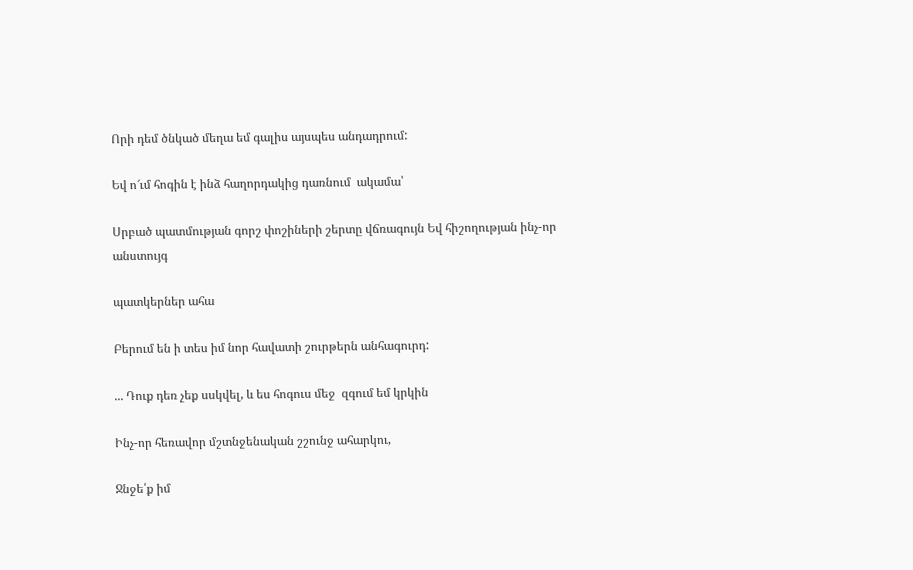Որի դեմ ծնկած մեղա եմ գալիս այսպես անդադրում:

Եվ ո՜ւմ հոգին է ինձ հաղորդակից դառնում  ակամա՝

Սրբած պատմության գորշ փոշիների շերտը վճռագույն Եվ հիշողության ինչ-որ անստույգ

պատկերներ ահա

Բերում են ի տես իմ նոր հավատի շուրթերն անհագուրդ:

... Դուք դեռ չեք սսկվել, և ես հոգուս մեջ  զգում եմ կրկին

Ինչ-որ հեռավոր մշտնջենական շշունջ ահարկու,

Ջնջե՛ք իմ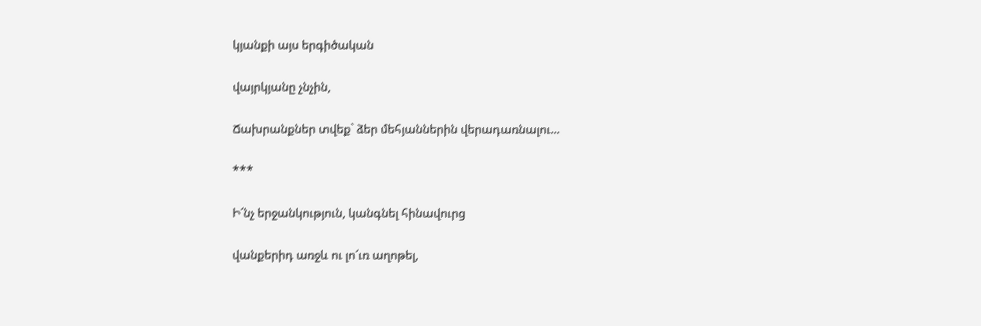կյանքի այս երգիծական

վայրկյանը չնչին,

Ճախրանքներ տվեք` ձեր մեհյաններին վերադառնալու...

***

Ի՜նչ երջանկություն, կանգնել հինավուրց

վանքերիդ առջև ու լո՜ւռ աղոթել,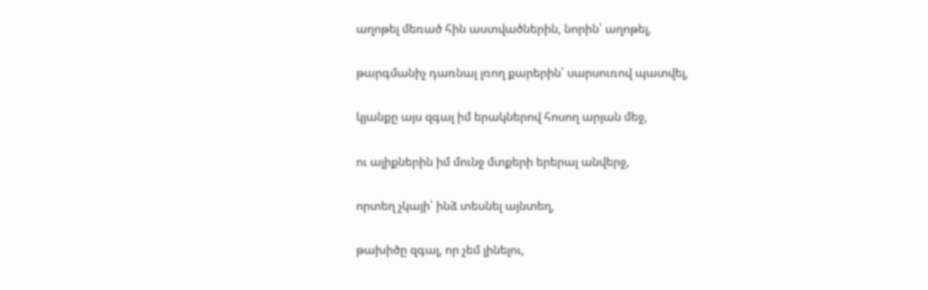աղոթել մեռած հին աստվածներին, նորին՝ աղոթել,

թարգմանիչ դառնալ լռող քարերին՝ սարսուռով պատվել,

կյանքը այս զգալ իմ երակներով հոսող արյան մեջ,

ու ալիքներին իմ մունջ մտքերի երերալ անվերջ,

որտեղ չկայի՝ ինձ տեսնել այնտեղ,

թախիծը զգալ, որ չեմ լինելու,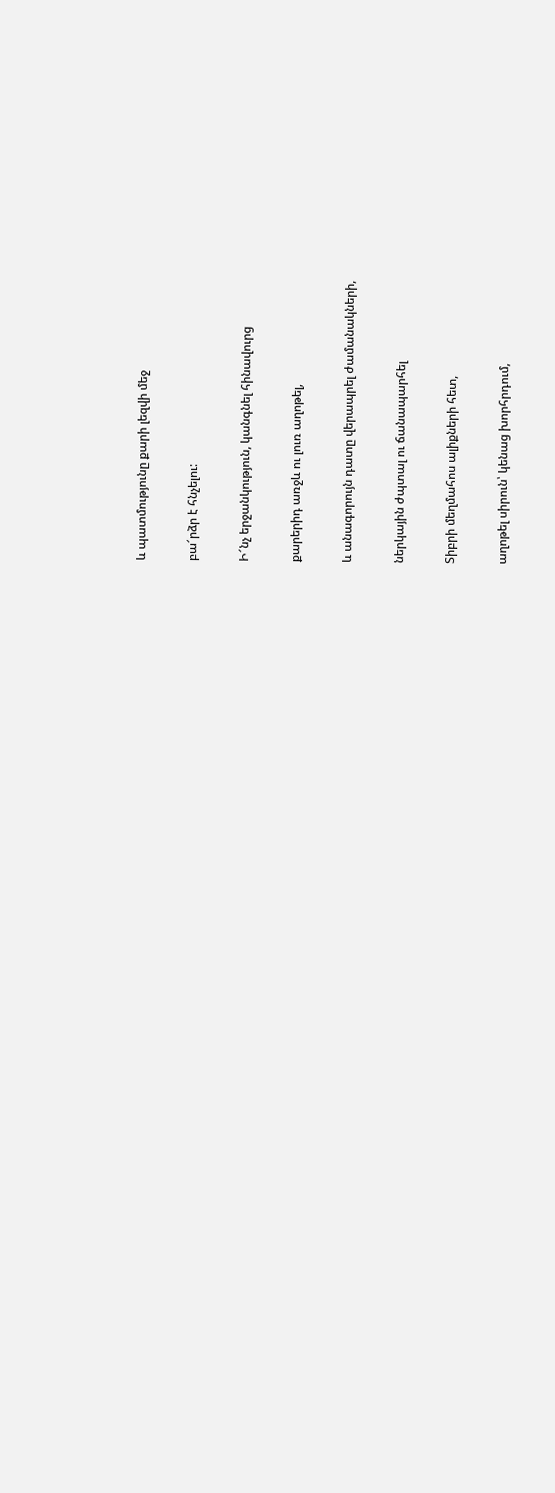և պատմությունը քարի լեզվի մեջ

բա՜րձր է հնչելու:

Ի՜նչ երջանկություն, կանգնել հինավուրց

քարերիդ առջև ու լուռ աղոթել,

և անագորույն դատը վերապրել ժամանակների,

ներկային ժպտալ ու ճանապարհել

Տիբրի մեղմահոս ալիքների հետ,

աղոթել սիրուն՝ կենաց խորհրդում,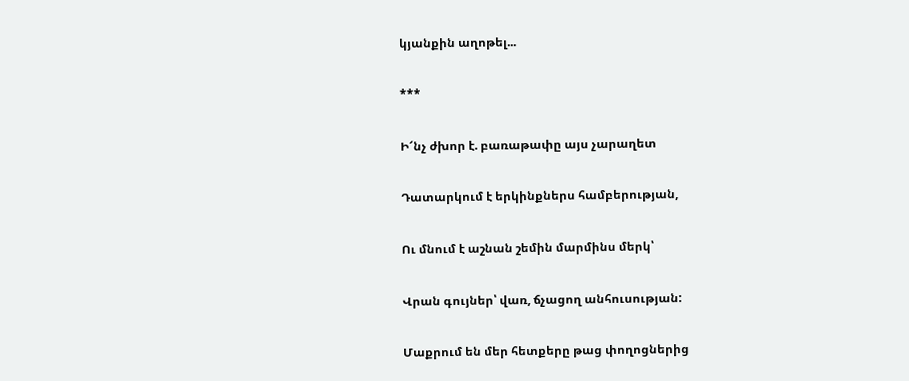կյանքին աղոթել...

***

Ի՜նչ ժխոր է. բառաթափը այս չարաղետ

Դատարկում է երկինքներս համբերության,

Ու մնում է աշնան շեմին մարմինս մերկ՝

Վրան գույներ՝ վառ, ճչացող անհուսության:

Մաքրում են մեր հետքերը թաց փողոցներից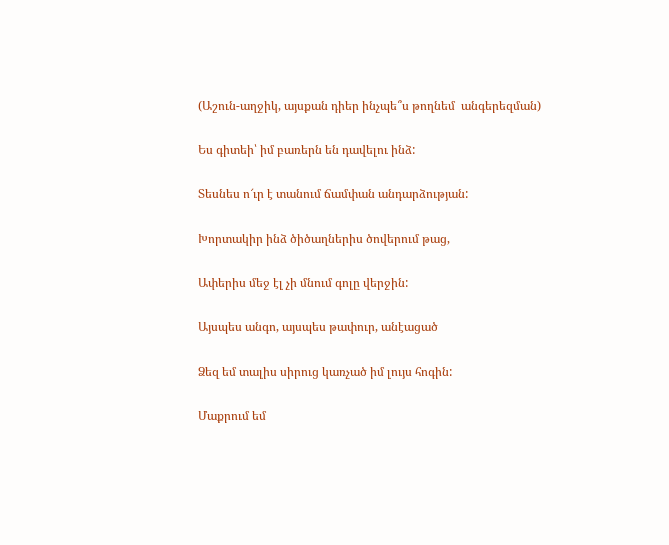(Աշուն-աղջիկ, այսքան դիեր ինչպե՞ս թողնեմ  անգերեզման)

Ես գիտեի՝ իմ բառերն են դավելու ինձ:

Տեսնես ո՜ւր է տանում ճամփան անդարձության:

Խորտակիր ինձ ծիծաղներիս ծովերում թաց,

Ափերիս մեջ էլ չի մնում գոլը վերջին:

Այսպես անգո, այսպես թափուր, անէացած

Ձեզ եմ տալիս սիրուց կառչած իմ լույս հոգին:

Մաքրում եմ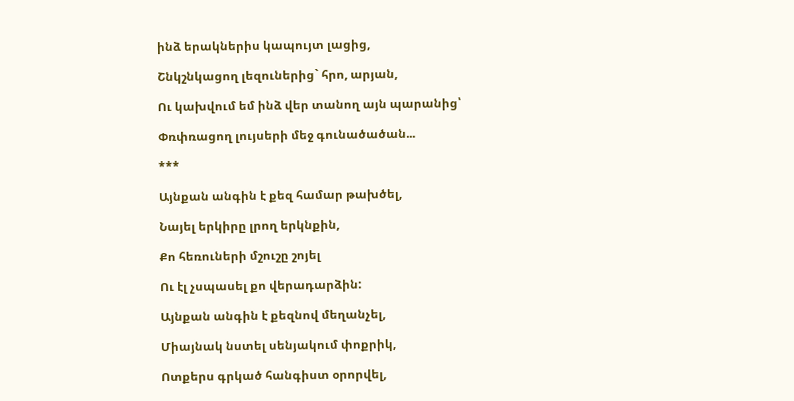ինձ երակներիս կապույտ լացից,

Շնկշնկացող լեզուներից` հրո, արյան,

Ու կախվում եմ ինձ վեր տանող այն պարանից՝

Փռփռացող լույսերի մեջ գունածածան...

***

Այնքան անգին է քեզ համար թախծել,

Նայել երկիրը լրող երկնքին,

Քո հեռուների մշուշը շոյել

Ու էլ չսպասել քո վերադարձին:

Այնքան անգին է քեզնով մեղանչել,

Միայնակ նստել սենյակում փոքրիկ,

Ոտքերս գրկած հանգիստ օրորվել,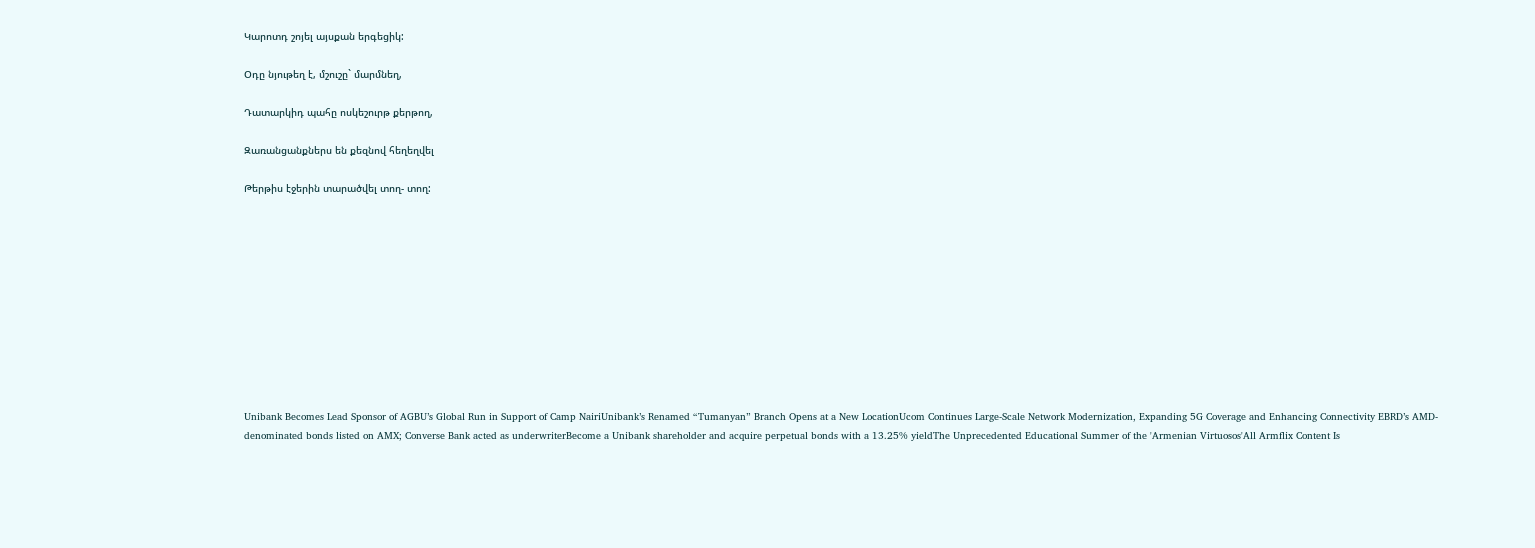Կարոտդ շոյել այսքան երգեցիկ:

Օդը նյութեղ է, մշուշը` մարմնեղ,

Դատարկիդ պահը ոսկեշուրթ քերթող,

Զառանցանքներս են քեզնով հեղեղվել

Թերթիս էջերին տարածվել տող- տող:











Unibank Becomes Lead Sponsor of AGBU’s Global Run in Support of Camp NairiUnibank’s Renamed “Tumanyan” Branch Opens at a New LocationUcom Continues Large-Scale Network Modernization, Expanding 5G Coverage and Enhancing Connectivity EBRD’s AMD-denominated bonds listed on AMX; Converse Bank acted as underwriterBecome a Unibank shareholder and acquire perpetual bonds with a 13.25% yieldThe Unprecedented Educational Summer of the 'Armenian Virtuosos'All Armflix Content Is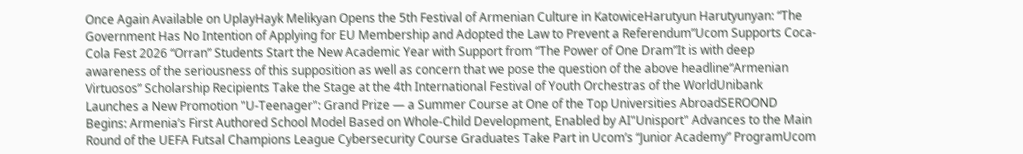Once Again Available on UplayHayk Melikyan Opens the 5th Festival of Armenian Culture in KatowiceHarutyun Harutyunyan: “The Government Has No Intention of Applying for EU Membership and Adopted the Law to Prevent a Referendum”Ucom Supports Coca-Cola Fest 2026 “Orran” Students Start the New Academic Year with Support from “The Power of One Dram”It is with deep awareness of the seriousness of this supposition as well as concern that we pose the question of the above headline“Armenian Virtuosos” Scholarship Recipients Take the Stage at the 4th International Festival of Youth Orchestras of the WorldUnibank Launches a New Promotion "U-Teenager": Grand Prize — a Summer Course at One of the Top Universities AbroadSEROOND Begins: Armenia’s First Authored School Model Based on Whole-Child Development, Enabled by AI"Unisport" Advances to the Main Round of the UEFA Futsal Champions League Cybersecurity Course Graduates Take Part in Ucom’s “Junior Academy” ProgramUcom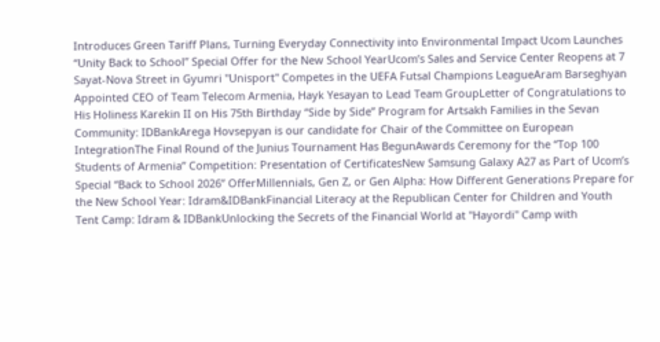Introduces Green Tariff Plans, Turning Everyday Connectivity into Environmental Impact Ucom Launches “Unity Back to School” Special Offer for the New School YearUcom’s Sales and Service Center Reopens at 7 Sayat-Nova Street in Gyumri "Unisport" Competes in the UEFA Futsal Champions LeagueAram Barseghyan Appointed CEO of Team Telecom Armenia, Hayk Yesayan to Lead Team GroupLetter of Congratulations to His Holiness Karekin II on His 75th Birthday “Side by Side” Program for Artsakh Families in the Sevan Community: IDBankArega Hovsepyan is our candidate for Chair of the Committee on European IntegrationThe Final Round of the Junius Tournament Has BegunAwards Ceremony for the “Top 100 Students of Armenia” Competition: Presentation of CertificatesNew Samsung Galaxy A27 as Part of Ucom’s Special “Back to School 2026” OfferMillennials, Gen Z, or Gen Alpha: How Different Generations Prepare for the New School Year: Idram&IDBankFinancial Literacy at the Republican Center for Children and Youth Tent Camp: Idram & IDBankUnlocking the Secrets of the Financial World at ''Hayordi'' Camp with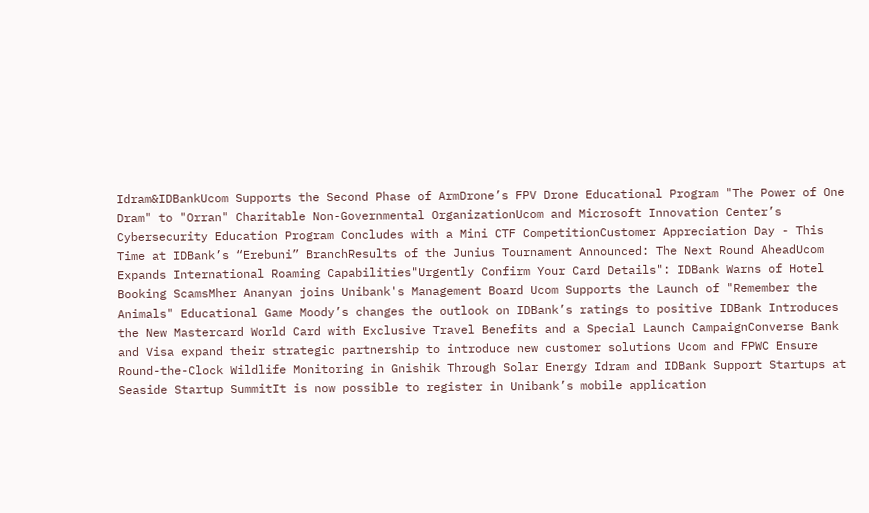Idram&IDBankUcom Supports the Second Phase of ArmDrone’s FPV Drone Educational Program "The Power of One Dram" to "Orran" Charitable Non-Governmental OrganizationUcom and Microsoft Innovation Center’s Cybersecurity Education Program Concludes with a Mini CTF CompetitionCustomer Appreciation Day - This Time at IDBank’s “Erebuni” BranchResults of the Junius Tournament Announced: The Next Round AheadUcom Expands International Roaming Capabilities"Urgently Confirm Your Card Details": IDBank Warns of Hotel Booking ScamsMher Ananyan joins Unibank's Management Board Ucom Supports the Launch of "Remember the Animals" Educational Game Moody’s changes the outlook on IDBank’s ratings to positive IDBank Introduces the New Mastercard World Card with Exclusive Travel Benefits and a Special Launch CampaignConverse Bank and Visa expand their strategic partnership to introduce new customer solutions Ucom and FPWC Ensure Round-the-Clock Wildlife Monitoring in Gnishik Through Solar Energy Idram and IDBank Support Startups at Seaside Startup SummitIt is now possible to register in Unibank’s mobile application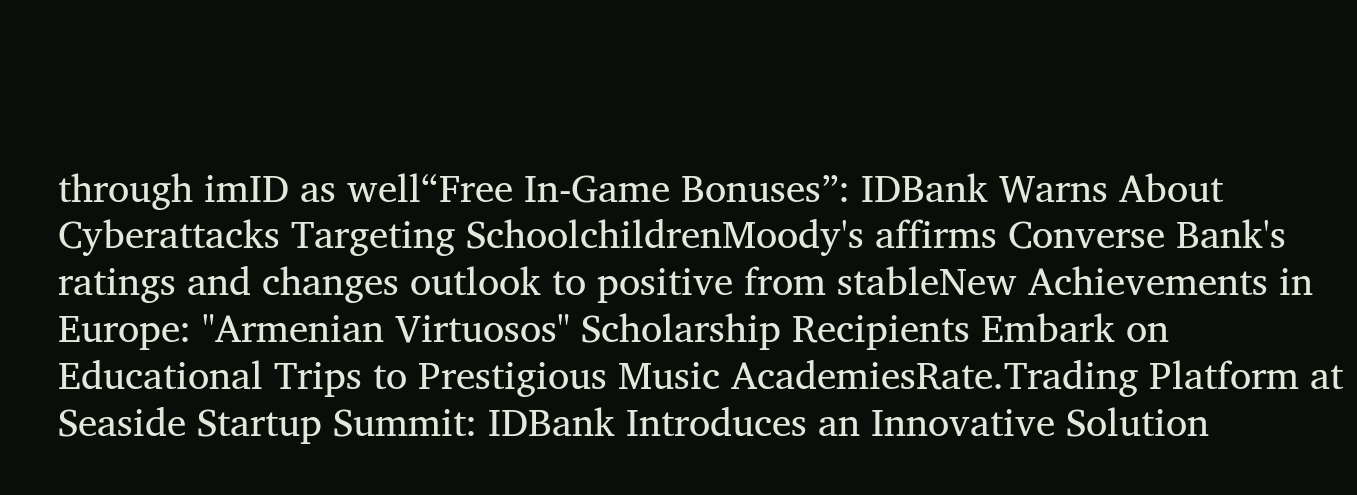through imID as well“Free In-Game Bonuses”: IDBank Warns About Cyberattacks Targeting SchoolchildrenMoody's affirms Converse Bank's ratings and changes outlook to positive from stableNew Achievements in Europe: "Armenian Virtuosos" Scholarship Recipients Embark on Educational Trips to Prestigious Music AcademiesRate.Trading Platform at Seaside Startup Summit: IDBank Introduces an Innovative Solution